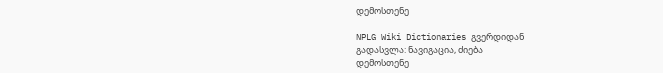დემოსთენე

NPLG Wiki Dictionaries გვერდიდან
გადასვლა: ნავიგაცია, ძიება
დემოსთენე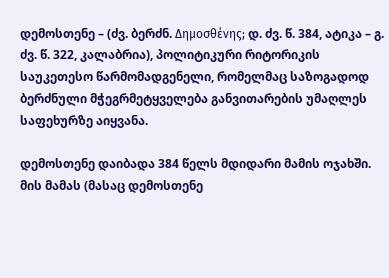დემოსთენე – (ძვ. ბერძნ. Δημοσθένης; დ. ძვ. წ. 384, ატიკა – გ. ძვ. წ. 322, კალაბრია), პოლიტიკური რიტორიკის საუკეთესო წარმომადგენელი, რომელმაც საზოგადოდ ბერძნული მჭეგრმეტყველება განვითარების უმაღლეს საფეხურზე აიყვანა.

დემოსთენე დაიბადა 384 წელს მდიდარი მამის ოჯახში. მის მამას (მასაც დემოსთენე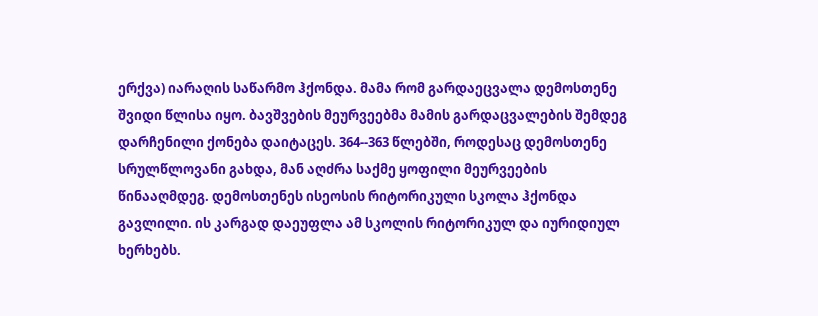ერქვა) იარაღის საწარმო ჰქონდა. მამა რომ გარდაეცვალა დემოსთენე შვიდი წლისა იყო. ბავშვების მეურვეებმა მამის გარდაცვალების შემდეგ დარჩენილი ქონება დაიტაცეს. 364--363 წლებში, როდესაც დემოსთენე სრულწლოვანი გახდა, მან აღძრა საქმე ყოფილი მეურვეების წინააღმდეგ. დემოსთენეს ისეოსის რიტორიკული სკოლა ჰქონდა გავლილი. ის კარგად დაეუფლა ამ სკოლის რიტორიკულ და იურიდიულ ხერხებს.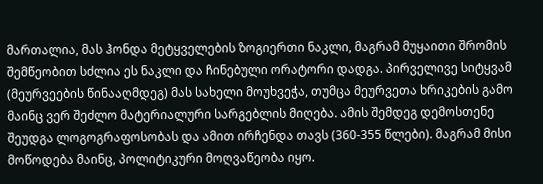მართალია, მას ჰონდა მეტყველების ზოგიერთი ნაკლი, მაგრამ მუყაითი შრომის შემწეობით სძლია ეს ნაკლი და ჩინებული ორატორი დადგა. პირველივე სიტყვამ (მეურვეების წინააღმდეგ) მას სახელი მოუხვეჭა, თუმცა მეურვეთა ხრიკების გამო მაინც ვერ შეძლო მატერიალური სარგებლის მიღება. ამის შემდეგ დემოსთენე შეუდგა ლოგოგრაფოსობას და ამით ირჩენდა თავს (360-355 წლები). მაგრამ მისი მოწოდება მაინც, პოლიტიკური მოღვაწეობა იყო.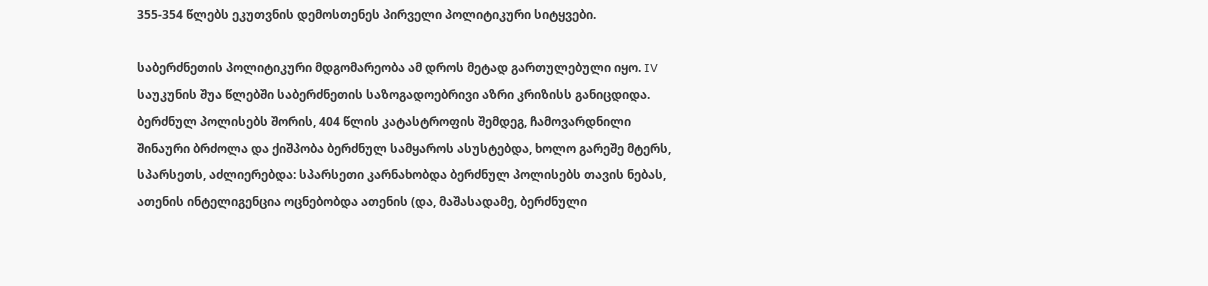355-354 წლებს ეკუთვნის დემოსთენეს პირველი პოლიტიკური სიტყვები.

საბერძნეთის პოლიტიკური მდგომარეობა ამ დროს მეტად გართულებული იყო. IV საუკუნის შუა წლებში საბერძნეთის საზოგადოებრივი აზრი კრიზისს განიცდიდა. ბერძნულ პოლისებს შორის, 404 წლის კატასტროფის შემდეგ, ჩამოვარდნილი შინაური ბრძოლა და ქიშპობა ბერძნულ სამყაროს ასუსტებდა, ხოლო გარეშე მტერს, სპარსეთს, აძლიერებდა: სპარსეთი კარნახობდა ბერძნულ პოლისებს თავის ნებას, ათენის ინტელიგენცია ოცნებობდა ათენის (და, მაშასადამე, ბერძნული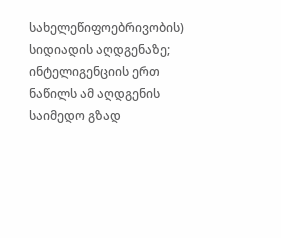სახელეწიფოებრივობის) სიდიადის აღდგენაზე; ინტელიგენციის ერთ ნაწილს ამ აღდგენის საიმედო გზად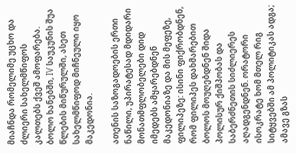მიაჩნდა რომელიმე უცხო და ძლიერი სახელმწიფოს კალთებს ქვეშ ამოფარება. ბოლო ხანებში, IV საუკუნის შუა წლების მიწურულში, ასეთ სახელმწიფოდ მიჩნეული იყო მაკედონია.

ათენის საზოგადოების ერთი ნაწილი, უპირატესად მდიდარი მონათმფლობელები დიდ იმედებს ამყარებდნენ მაკედონიაზე და მის მეფეზე, ფილიპეზე: ისინი ფიქრობდნენ, რომ ფილიპეს დახმარებით ბოლოს მოუღებდნენ შიდა პოლისურ ქიშპობას და საბერძნეთის სიძლიერეს აღადგენდნენ. ორატორი ისოკრატე ხომ მთელ რიგ სიტყვებში ამ პოლიტიკას ადგა; ამავე გზას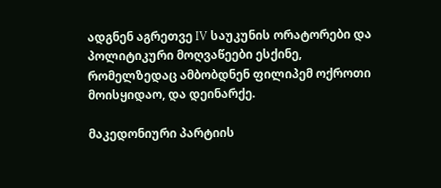ადგნენ აგრეთვე IV საუკუნის ორატორები და პოლიტიკური მოღვაწეები ესქინე, რომელზედაც ამბობდნენ ფილიპემ ოქროთი მოისყიდაო, და დეინარქე.

მაკედონიური პარტიის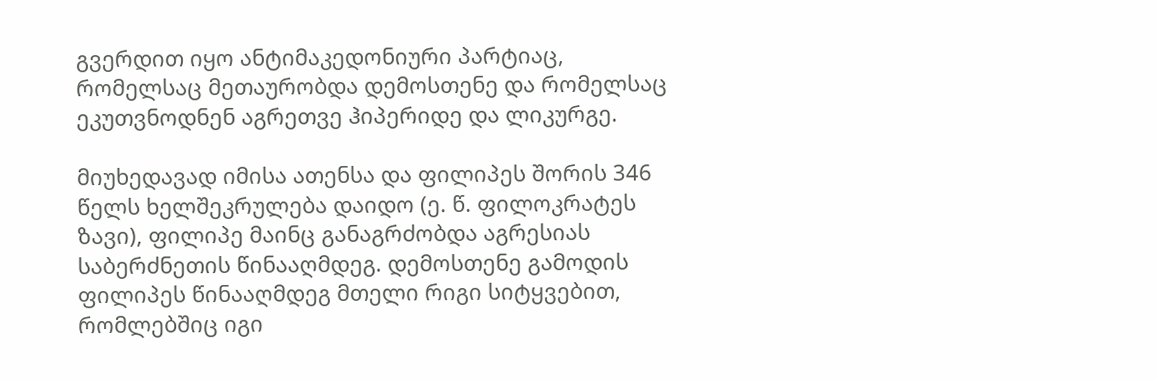გვერდით იყო ანტიმაკედონიური პარტიაც, რომელსაც მეთაურობდა დემოსთენე და რომელსაც ეკუთვნოდნენ აგრეთვე ჰიპერიდე და ლიკურგე.

მიუხედავად იმისა ათენსა და ფილიპეს შორის 346 წელს ხელშეკრულება დაიდო (ე. წ. ფილოკრატეს ზავი), ფილიპე მაინც განაგრძობდა აგრესიას საბერძნეთის წინააღმდეგ. დემოსთენე გამოდის ფილიპეს წინააღმდეგ მთელი რიგი სიტყვებით, რომლებშიც იგი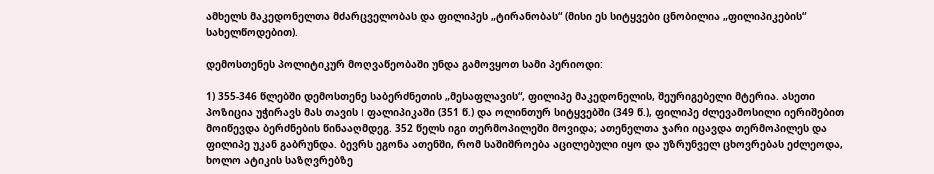ამხელს მაკედონელთა მძარცველობას და ფილიპეს „ტირანობას“ (მისი ეს სიტყვები ცნობილია „ფილიპიკების“ სახელწოდებით).

დემოსთენეს პოლიტიკურ მოღვაწეობაში უნდა გამოვყოთ სამი პერიოდი:

1) 355-346 წლებში დემოსთენე საბერძნეთის „მესაფლავის“, ფილიპე მაკედონელის, შეურიგებელი მტერია. ასეთი პოზიცია უჭირავს მას თავის I ფალიპიკაში (351 წ.) და ოლინთურ სიტყვებში (349 წ.), ფილიპე ძლევამოსილი იერიშებით მოიწევდა ბერძნების წინააღმდეგ. 352 წელს იგი თერმოპილეში მოვიდა; ათენელთა ჯარი იცავდა თერმოპილეს და ფილიპე უკან გაბრუნდა. ბევრს ეგონა ათენში, რომ საშიშროება აცილებული იყო და უზრუნველ ცხოვრებას ეძლეოდა, ხოლო ატიკის საზღვრებზე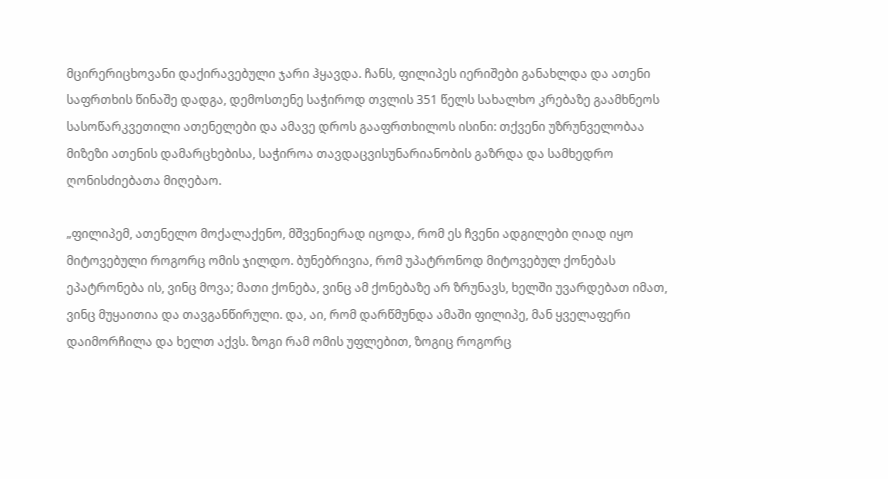მცირერიცხოვანი დაქირავებული ჯარი ჰყავდა. ჩანს, ფილიპეს იერიშები განახლდა და ათენი საფრთხის წინაშე დადგა, დემოსთენე საჭიროდ თვლის 351 წელს სახალხო კრებაზე გაამხნეოს სასოწარკვეთილი ათენელები და ამავე დროს გააფრთხილოს ისინი: თქვენი უზრუნველობაა მიზეზი ათენის დამარცხებისა, საჭიროა თავდაცვისუნარიანობის გაზრდა და სამხედრო ღონისძიებათა მიღებაო.

„ფილიპემ, ათენელო მოქალაქენო, მშვენიერად იცოდა, რომ ეს ჩვენი ადგილები ღიად იყო მიტოვებული როგორც ომის ჯილდო. ბუნებრივია, რომ უპატრონოდ მიტოვებულ ქონებას ეპატრონება ის, ვინც მოვა; მათი ქონება, ვინც ამ ქონებაზე არ ზრუნავს, ხელში უვარდებათ იმათ, ვინც მუყაითია და თავგანწირული. და, აი, რომ დარწმუნდა ამაში ფილიპე, მან ყველაფერი დაიმორჩილა და ხელთ აქვს. ზოგი რამ ომის უფლებით, ზოგიც როგორც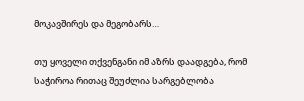მოკავშირეს და მეგობარს…

თუ ყოველი თქვენგანი იმ აზრს დაადგება, რომ საჭიროა რითაც შეუძლია სარგებლობა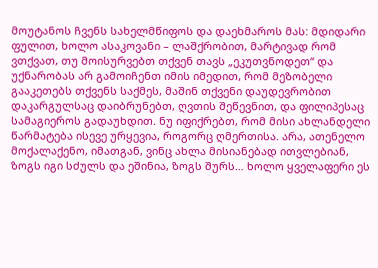მოუტანოს ჩვენს სახელმწიფოს და დაეხმაროს მას: მდიდარი ფულით, ხოლო ასაკოვანი – ლაშქრობით, მარტივად რომ ვთქვათ, თუ მოისურვებთ თქვენ თავს „ეკუთვნოდეთ“ და უქნარობას არ გამოიჩენთ იმის იმედით, რომ მეზობელი გააკეთებს თქვენს საქმეს, მაშინ თქვენი დაუდევრობით დაკარგულსაც დაიბრუნებთ, ღვთის შეწევნით, და ფილიპესაც სამაგიეროს გადაუხდით. ნუ იფიქრებთ, რომ მისი ახლანდელი წარმატება ისევე ურყევია, როგორც ღმერთისა. არა, ათენელო მოქალაქენო, იმათგან, ვინც ახლა მისიანებად ითვლებიან, ზოგს იგი სძულს და ეშინია, ზოგს შურს… ხოლო ყველაფერი ეს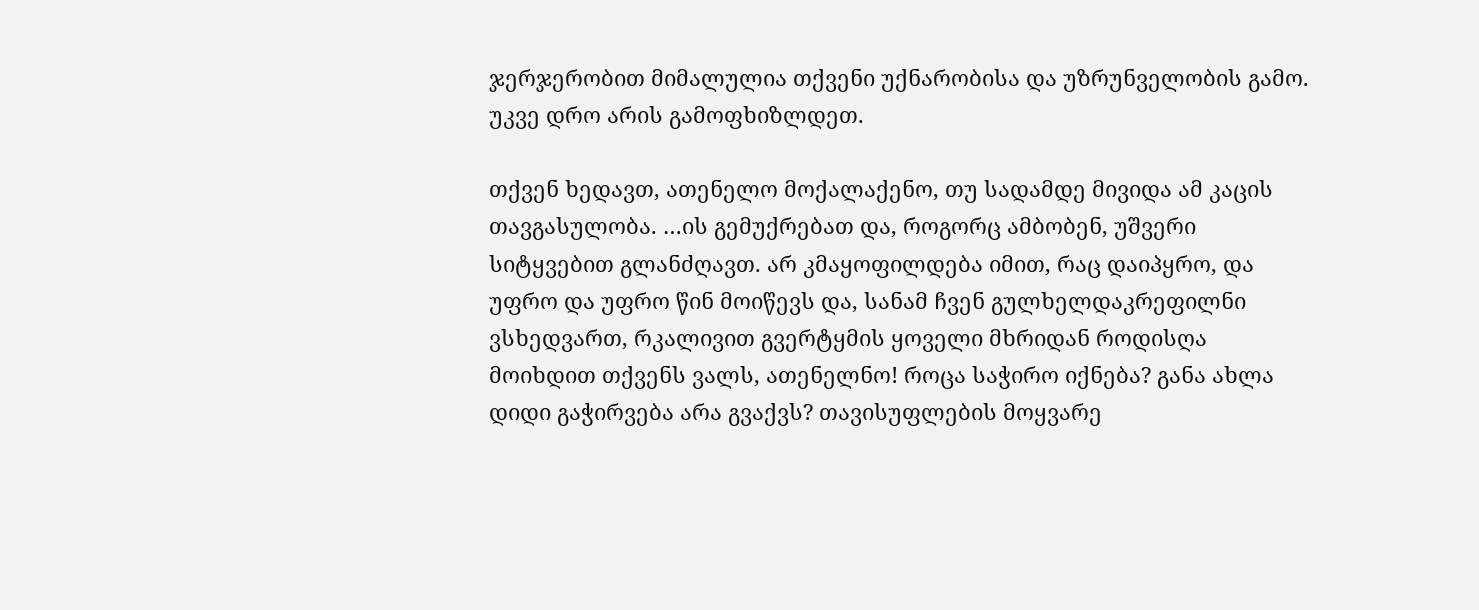ჯერჯერობით მიმალულია თქვენი უქნარობისა და უზრუნველობის გამო. უკვე დრო არის გამოფხიზლდეთ.

თქვენ ხედავთ, ათენელო მოქალაქენო, თუ სადამდე მივიდა ამ კაცის თავგასულობა. …ის გემუქრებათ და, როგორც ამბობენ, უშვერი სიტყვებით გლანძღავთ. არ კმაყოფილდება იმით, რაც დაიპყრო, და უფრო და უფრო წინ მოიწევს და, სანამ ჩვენ გულხელდაკრეფილნი ვსხედვართ, რკალივით გვერტყმის ყოველი მხრიდან როდისღა მოიხდით თქვენს ვალს, ათენელნო! როცა საჭირო იქნება? განა ახლა დიდი გაჭირვება არა გვაქვს? თავისუფლების მოყვარე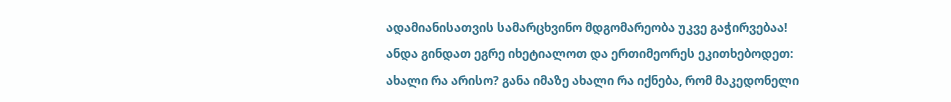ადამიანისათვის სამარცხვინო მდგომარეობა უკვე გაჭირვებაა! ანდა გინდათ ეგრე იხეტიალოთ და ერთიმეორეს ეკითხებოდეთ: ახალი რა არისო? განა იმაზე ახალი რა იქნება, რომ მაკედონელი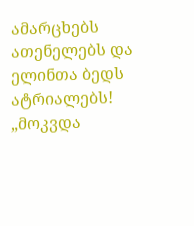ამარცხებს ათენელებს და ელინთა ბედს ატრიალებს! „მოკვდა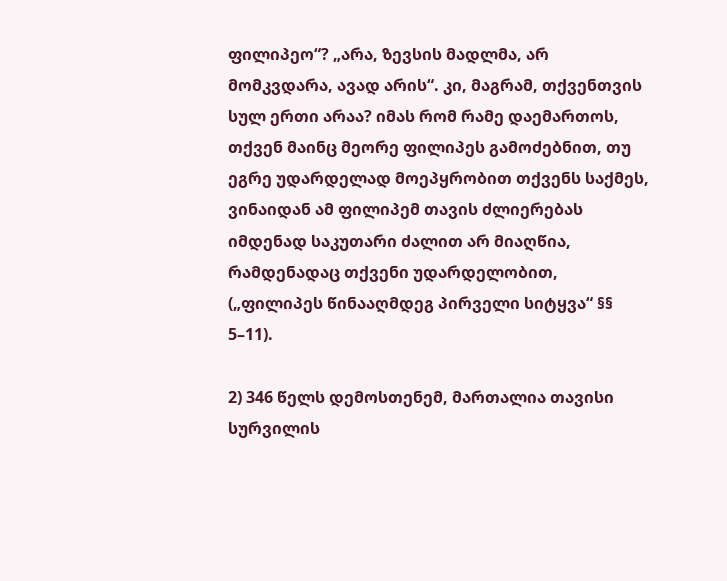ფილიპეო“? „არა, ზევსის მადლმა, არ მომკვდარა, ავად არის“. კი, მაგრამ, თქვენთვის სულ ერთი არაა? იმას რომ რამე დაემართოს, თქვენ მაინც მეორე ფილიპეს გამოძებნით, თუ ეგრე უდარდელად მოეპყრობით თქვენს საქმეს, ვინაიდან ამ ფილიპემ თავის ძლიერებას იმდენად საკუთარი ძალით არ მიაღწია, რამდენადაც თქვენი უდარდელობით, („ფილიპეს წინააღმდეგ პირველი სიტყვა“ §§ 5–11).

2) 346 წელს დემოსთენემ, მართალია თავისი სურვილის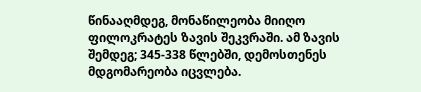წინააღმდეგ, მონაწილეობა მიიღო ფილოკრატეს ზავის შეკვრაში. ამ ზავის შემდეგ; 345-338 წლებში, დემოსთენეს მდგომარეობა იცვლება.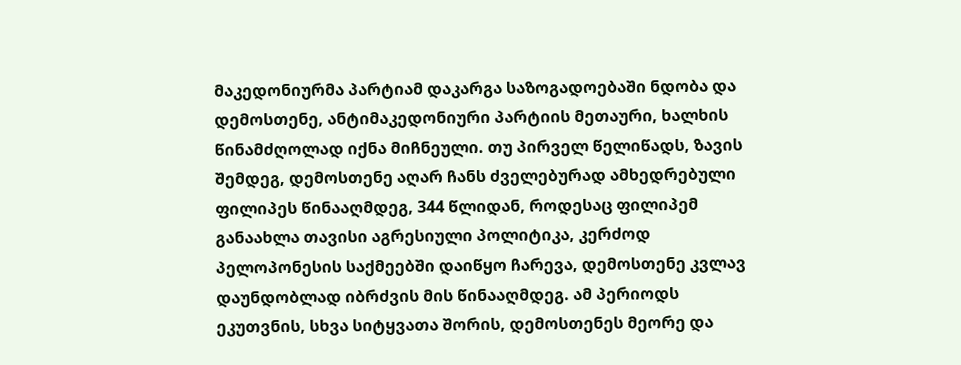მაკედონიურმა პარტიამ დაკარგა საზოგადოებაში ნდობა და დემოსთენე, ანტიმაკედონიური პარტიის მეთაური, ხალხის წინამძღოლად იქნა მიჩნეული. თუ პირველ წელიწადს, ზავის შემდეგ, დემოსთენე აღარ ჩანს ძველებურად ამხედრებული ფილიპეს წინააღმდეგ, 344 წლიდან, როდესაც ფილიპემ განაახლა თავისი აგრესიული პოლიტიკა, კერძოდ პელოპონესის საქმეებში დაიწყო ჩარევა, დემოსთენე კვლავ დაუნდობლად იბრძვის მის წინააღმდეგ. ამ პერიოდს ეკუთვნის, სხვა სიტყვათა შორის, დემოსთენეს მეორე და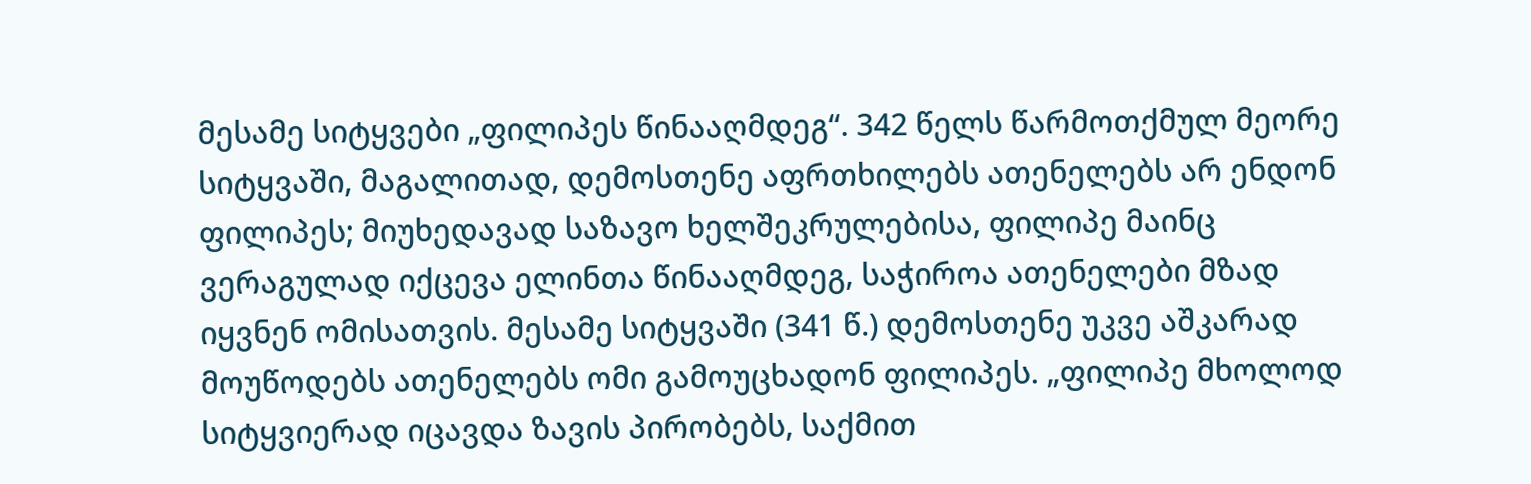მესამე სიტყვები „ფილიპეს წინააღმდეგ“. 342 წელს წარმოთქმულ მეორე სიტყვაში, მაგალითად, დემოსთენე აფრთხილებს ათენელებს არ ენდონ ფილიპეს; მიუხედავად საზავო ხელშეკრულებისა, ფილიპე მაინც ვერაგულად იქცევა ელინთა წინააღმდეგ, საჭიროა ათენელები მზად იყვნენ ომისათვის. მესამე სიტყვაში (341 წ.) დემოსთენე უკვე აშკარად მოუწოდებს ათენელებს ომი გამოუცხადონ ფილიპეს. „ფილიპე მხოლოდ სიტყვიერად იცავდა ზავის პირობებს, საქმით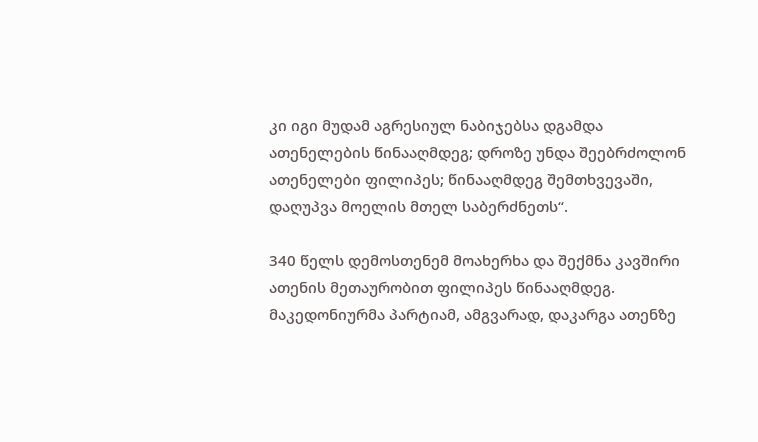კი იგი მუდამ აგრესიულ ნაბიჯებსა დგამდა ათენელების წინააღმდეგ; დროზე უნდა შეებრძოლონ ათენელები ფილიპეს; წინააღმდეგ შემთხვევაში, დაღუპვა მოელის მთელ საბერძნეთს“.

340 წელს დემოსთენემ მოახერხა და შექმნა კავშირი ათენის მეთაურობით ფილიპეს წინააღმდეგ. მაკედონიურმა პარტიამ, ამგვარად, დაკარგა ათენზე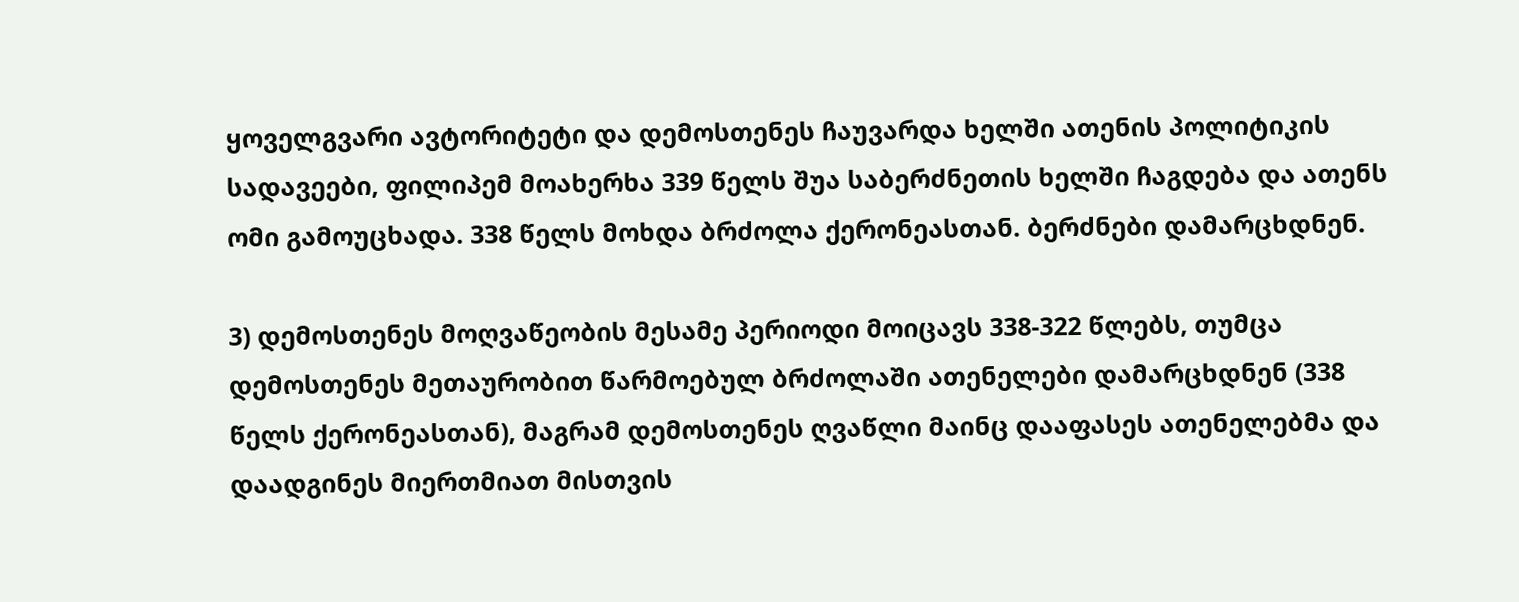ყოველგვარი ავტორიტეტი და დემოსთენეს ჩაუვარდა ხელში ათენის პოლიტიკის სადავეები, ფილიპემ მოახერხა 339 წელს შუა საბერძნეთის ხელში ჩაგდება და ათენს ომი გამოუცხადა. 338 წელს მოხდა ბრძოლა ქერონეასთან. ბერძნები დამარცხდნენ.

3) დემოსთენეს მოღვაწეობის მესამე პერიოდი მოიცავს 338-322 წლებს, თუმცა დემოსთენეს მეთაურობით წარმოებულ ბრძოლაში ათენელები დამარცხდნენ (338 წელს ქერონეასთან), მაგრამ დემოსთენეს ღვაწლი მაინც დააფასეს ათენელებმა და დაადგინეს მიერთმიათ მისთვის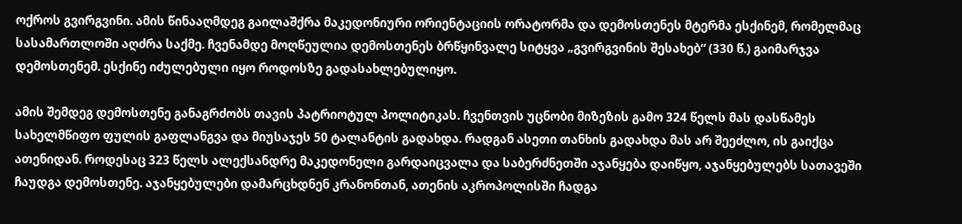ოქროს გვირგვინი. ამის წინააღმდეგ გაილაშქრა მაკედონიური ორიენტაციის ორატორმა და დემოსთენეს მტერმა ესქინემ, რომელმაც სასამართლოში აღძრა საქმე. ჩვენამდე მოღწეულია დემოსთენეს ბრწყინვალე სიტყვა „გვირგვინის შესახებ“ (330 წ.) გაიმარჯვა დემოსთენემ. ესქინე იძულებული იყო როდოსზე გადასახლებულიყო.

ამის შემდეგ დემოსთენე განაგრძობს თავის პატრიოტულ პოლიტიკას. ჩვენთვის უცნობი მიზეზის გამო 324 წელს მას დასწამეს სახელმწიფო ფულის გაფლანგვა და მიუსაჯეს 50 ტალანტის გადახდა. რადგან ასეთი თანხის გადახდა მას არ შეეძლო, ის გაიქცა ათენიდან. როდესაც 323 წელს ალექსანდრე მაკედონელი გარდაიცვალა და საბერძნეთში აჯანყება დაიწყო, აჯანყებულებს სათავეში ჩაუდგა დემოსთენე. აჯანყებულები დამარცხდნენ კრანონთან, ათენის აკროპოლისში ჩადგა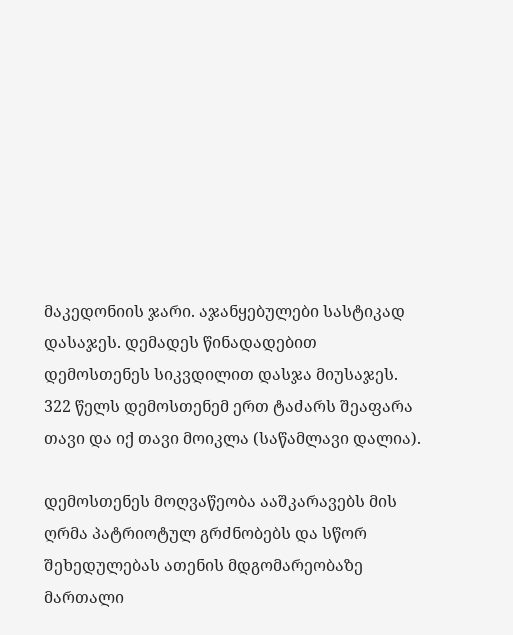მაკედონიის ჯარი. აჯანყებულები სასტიკად დასაჯეს. დემადეს წინადადებით დემოსთენეს სიკვდილით დასჯა მიუსაჯეს. 322 წელს დემოსთენემ ერთ ტაძარს შეაფარა თავი და იქ თავი მოიკლა (საწამლავი დალია).

დემოსთენეს მოღვაწეობა ააშკარავებს მის ღრმა პატრიოტულ გრძნობებს და სწორ შეხედულებას ათენის მდგომარეობაზე მართალი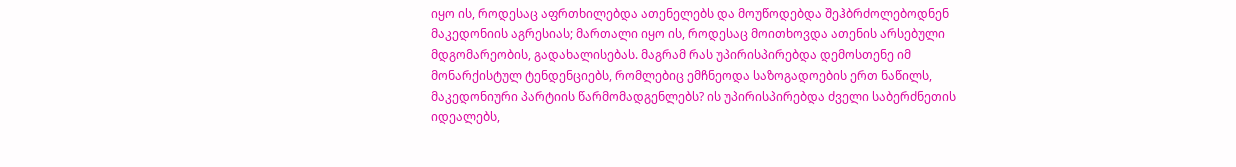იყო ის, როდესაც აფრთხილებდა ათენელებს და მოუწოდებდა შეჰბრძოლებოდნენ მაკედონიის აგრესიას; მართალი იყო ის, როდესაც მოითხოვდა ათენის არსებული მდგომარეობის, გადახალისებას. მაგრამ რას უპირისპირებდა დემოსთენე იმ მონარქისტულ ტენდენციებს, რომლებიც ემჩნეოდა საზოგადოების ერთ ნაწილს, მაკედონიური პარტიის წარმომადგენლებს? ის უპირისპირებდა ძველი საბერძნეთის იდეალებს,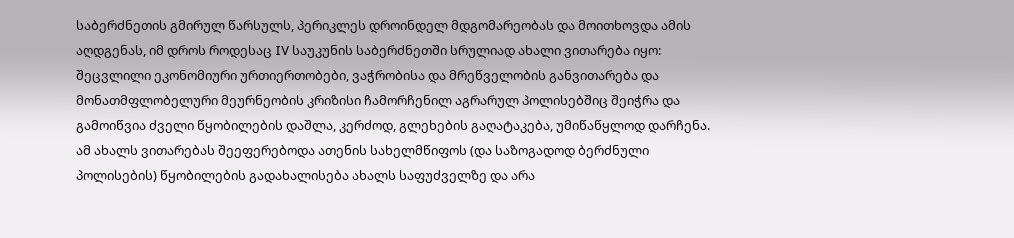საბერძნეთის გმირულ წარსულს, პერიკლეს დროინდელ მდგომარეობას და მოითხოვდა ამის აღდგენას, იმ დროს როდესაც IV საუკუნის საბერძნეთში სრულიად ახალი ვითარება იყო: შეცვლილი ეკონომიური ურთიერთობები, ვაჭრობისა და მრეწველობის განვითარება და მონათმფლობელური მეურნეობის კრიზისი ჩამორჩენილ აგრარულ პოლისებშიც შეიჭრა და გამოიწვია ძველი წყობილების დაშლა, კერძოდ, გლეხების გაღატაკება, უმიწაწყლოდ დარჩენა. ამ ახალს ვითარებას შეეფერებოდა ათენის სახელმწიფოს (და საზოგადოდ ბერძნული პოლისების) წყობილების გადახალისება ახალს საფუძველზე და არა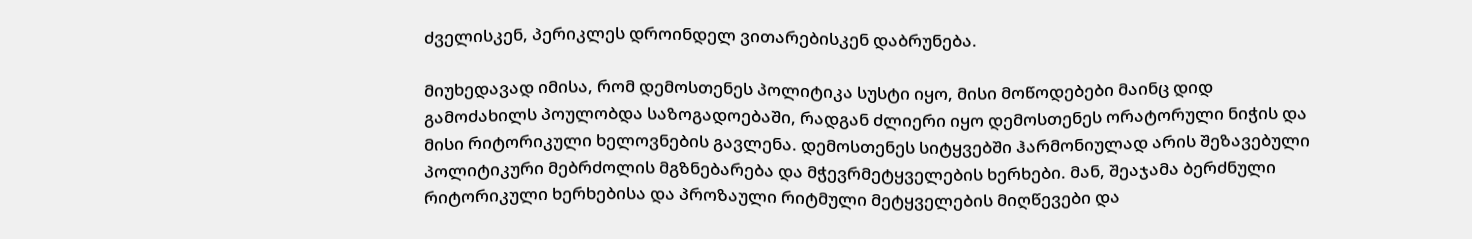ძველისკენ, პერიკლეს დროინდელ ვითარებისკენ დაბრუნება.

მიუხედავად იმისა, რომ დემოსთენეს პოლიტიკა სუსტი იყო, მისი მოწოდებები მაინც დიდ გამოძახილს პოულობდა საზოგადოებაში, რადგან ძლიერი იყო დემოსთენეს ორატორული ნიჭის და მისი რიტორიკული ხელოვნების გავლენა. დემოსთენეს სიტყვებში ჰარმონიულად არის შეზავებული პოლიტიკური მებრძოლის მგზნებარება და მჭევრმეტყველების ხერხები. მან, შეაჯამა ბერძნული რიტორიკული ხერხებისა და პროზაული რიტმული მეტყველების მიღწევები და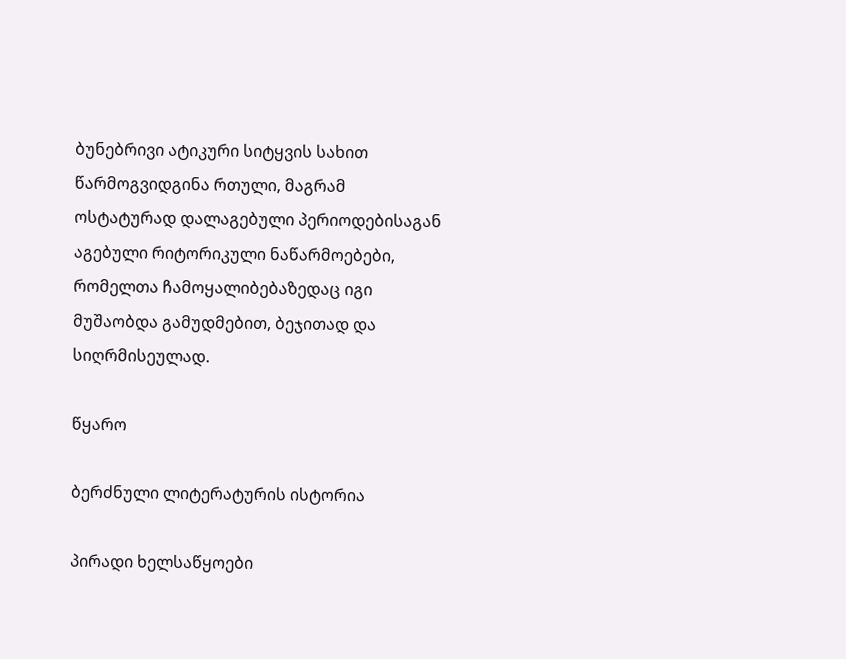ბუნებრივი ატიკური სიტყვის სახით წარმოგვიდგინა რთული, მაგრამ ოსტატურად დალაგებული პერიოდებისაგან აგებული რიტორიკული ნაწარმოებები, რომელთა ჩამოყალიბებაზედაც იგი მუშაობდა გამუდმებით, ბეჯითად და სიღრმისეულად.

წყარო

ბერძნული ლიტერატურის ისტორია

პირადი ხელსაწყოები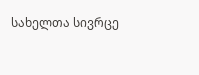სახელთა სივრცე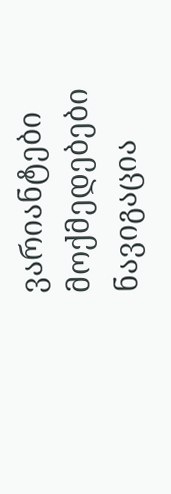ვარიანტები
მოქმედებები
ნავიგაცია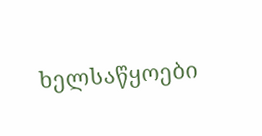ხელსაწყოები